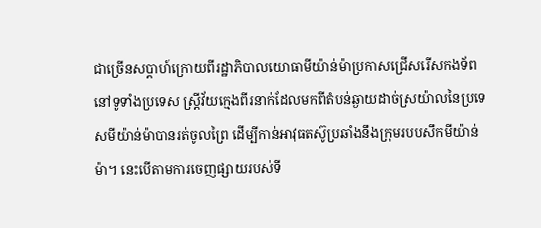ជាច្រើនសប្តាហ៍ក្រោយពីរដ្ឋាភិបាលយោធាមីយ៉ាន់ម៉ាប្រកាសជ្រើសរើសកងទ័ពនៅទូទាំងប្រទេស ស្ត្រីវ័យក្មេងពីរនាក់ដែលមកពីតំបន់ឆ្ងាយដាច់ស្រយ៉ាលនៃប្រទេសមីយ៉ាន់ម៉ាបានរត់ចូលព្រៃ ដើម្បីកាន់អាវុធតស៊ូប្រឆាំងនឹងក្រុមរបបសឹកមីយ៉ាន់ម៉ា។ នេះបើតាមការចេញផ្សាយរបស់ទី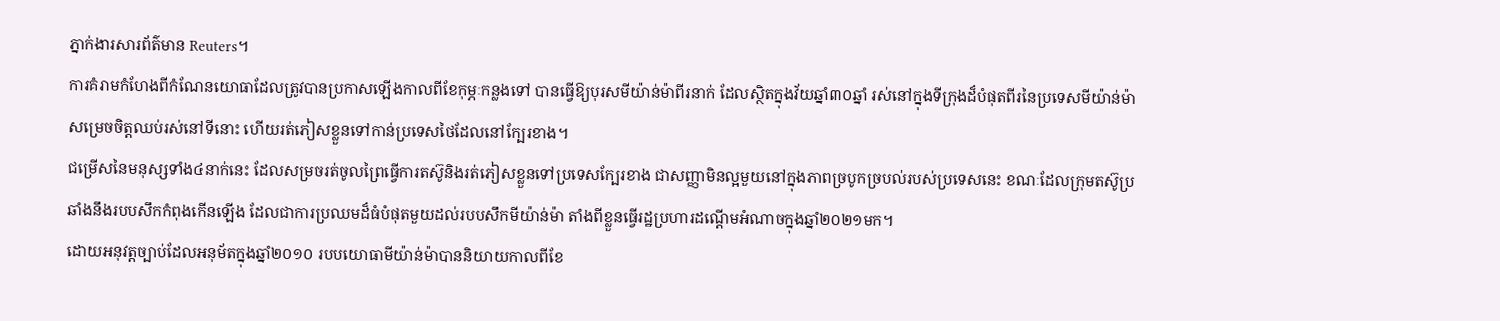ភ្នាក់ងារសារព័ត៌មាន Reuters។
ការគំរាមកំហែងពីកំណែនយោធាដែលត្រូវបានប្រកាសឡើងកាលពីខែកុម្ភៈកន្លងទៅ បានធ្វើឱ្យបុរសមីយ៉ាន់ម៉ាពីរនាក់ ដែលស្ថិតក្នុងវ័យឆ្នាំ៣០ឆ្នាំ រស់នៅក្នុងទីក្រុងដ៏បំផុតពីរនៃប្រទេសមីយ៉ាន់ម៉ា សម្រេចចិត្តឈប់រស់នៅទីនោះ ហើយរត់ភៀសខ្លួនទៅកាន់ប្រទេសថៃដែលនៅក្បែរខាង។
ជម្រើសនៃមនុស្សទាំង៤នាក់នេះ ដែលសម្រចរត់ចូលព្រៃធ្វើការតស៊ូនិងរត់ភៀសខ្លួនទៅប្រទេសក្បែរខាង ជាសញ្ញាមិនល្អមួយនៅក្នុងភាពច្របូកច្របល់របស់ប្រទេសនេះ ខណៈដែលក្រុមតស៊ូប្រឆាំងនឹងរបបសឹកកំពុងកើនឡើង ដែលជាការប្រឈមដ៏ធំបំផុតមួយដល់របបសឹកមីយ៉ាន់ម៉ា តាំងពីខ្លួនធ្វើរដ្ឋប្រហារដណ្តើមអំណាចក្នុងឆ្នាំ២០២១មក។
ដោយអនុវត្តច្បាប់ដែលអនុម័តក្នុងឆ្នាំ២០១០ របបយោធាមីយ៉ាន់ម៉ាបាននិយាយកាលពីខែ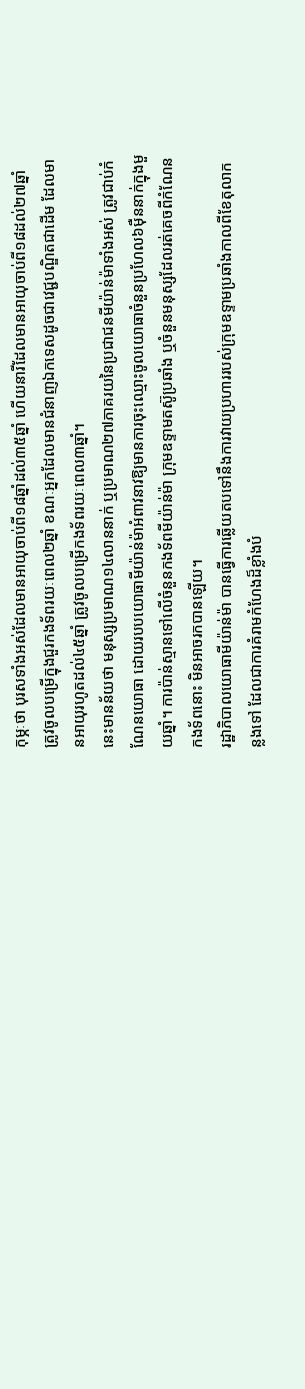កុម្ភៈថា បុរសទាំងអស់ដែលមានអាយុចាប់ពី១៨ឆ្នាំដល់៣៥ឆ្នាំ ហើយនារីដែលមានអាយុចាប់ពី១៨ដល់២៧ឆ្នាំ ត្រូវចូលបម្រើក្នុងជួរកងទ័ពរយៈពេល២ឆ្នាំ ខណៈអ្នកដែលមានជំនាញឯកទេសដូចជាវេជ្ជបណ្ឌិតជាដើម ដែលមានអាយុរហូតដល់៤៥ឆ្នាំ ត្រូវចូលបម្រើកងទ័ពរយៈពេល៣ឆ្នាំ។
នេះមានន័យថា មនុស្សប្រមាណ១៤លាននាក់ ឬប្រមាណ២៧ភាគរយនៃប្រជាជនមីយ៉ាន់ម៉ាទាំងអស់ ត្រូវជាប់កំណែនយោធា ដោយរបបយោធាមីយ៉ាន់ម៉ាអំពាវនាវឱ្យមានការចុះឈ្មោះចូលយោធាចំនួនប្រហែល៦ម៉ឺននាក់ក្នុងមួយឆ្នាំ។ ការប៉ាន់ស្មានទៅលើចំនួនកងទ័ពមីយ៉ាន់ម៉ា ក្រុមឧទ្ទាមតស៊ូប្រឆាំង ឬចំនួនមនុស្សដែលរត់គេចពីកំណែនកងទ័ពនោះ មិនអាចរកបានឡើយ។
រដ្ឋាភិបាលយោធាមីយ៉ាន់ម៉ា បានធ្វើការឆ្លើយតបទៅនឹងការវាយប្រហាររបស់ក្រុមឧទ្ទាមប្រឆាំងកាលពីខែតុលាកន្លងទៅ ដែលជាការគំរាមកំហែងដ៏ខ្លាំងបំ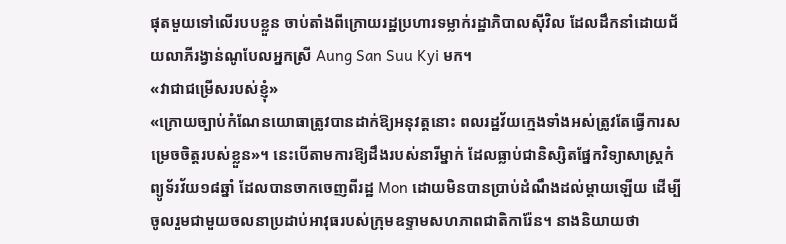ផុតមួយទៅលើរបបខ្លួន ចាប់តាំងពីក្រោយរដ្ឋប្រហារទម្លាក់រដ្ឋាភិបាលស៊ីវិល ដែលដឹកនាំដោយជ័យលាភីរង្វាន់ណូបែលអ្នកស្រី Aung San Suu Kyi មក។
«វាជាជម្រើសរបស់ខ្ញុំ»
«ក្រោយច្បាប់កំណែនយោធាត្រូវបានដាក់ឱ្យអនុវត្តនោះ ពលរដ្ឋវ័យក្មេងទាំងអស់ត្រូវតែធ្វើការសម្រេចចិត្តរបស់ខ្លួន»។ នេះបើតាមការឱ្យដឹងរបស់នារីម្នាក់ ដែលធ្លាប់ជានិស្សិតផ្នែកវិទ្យាសាស្ត្រកំព្យូទ័រវ័យ១៨ឆ្នាំ ដែលបានចាកចេញពីរដ្ឋ Mon ដោយមិនបានប្រាប់ដំណឹងដល់ម្តាយឡើយ ដើម្បីចូលរួមជាមួយចលនាប្រដាប់អាវុធរបស់ក្រុមឧទ្ទាមសហភាពជាតិការ៉ែន។ នាងនិយាយថា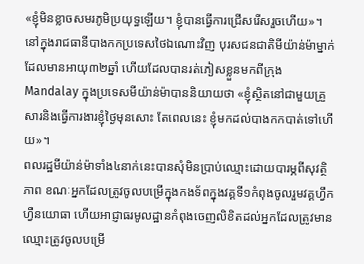«ខ្ញុំមិនខ្លាចសមរភូមិប្រយុទ្ធឡើយ។ ខ្ញុំបានធ្វើការជ្រើសរើសរួចហើយ»។
នៅក្នុងរាជធានីបាងកកប្រទេសថៃឯណោះវិញ បុរសជនជាតិមីយ៉ាន់ម៉ាម្នាក់ ដែលមានអាយុ៣២ឆ្នាំ ហើយដែលបានរត់ភៀសខ្លួនមកពីក្រុងMandalay ក្នុងប្រទេសមីយ៉ាន់ម៉ាបាននិយាយថា «ខ្ញុំស្ថិតនៅជាមួយគ្រួសារនិងធ្វើការងារខ្ញុំថ្ងៃមុនសោះ តែពេលនេះ ខ្ញុំមកដល់បាងកកបាត់ទៅហើយ»។
ពលរដ្ឋមីយ៉ាន់ម៉ាទាំង៤នាក់នេះបានសុំមិនប្រាប់ឈ្មោះដោយបារម្ភពីសុវត្ថិភាព ខណៈអ្នកដែលត្រូវចូលបម្រើក្នុងកងទ័ពក្នុងវគ្គទី១កំពុងចូលរួមវគ្គហ្វឹកហ្វឺនយោធា ហើយអាជ្ញាធរមូលដ្ឋានកំពុងចេញលិខិតដល់អ្នកដែលត្រូវមានឈ្មោះត្រូវចូលបម្រើ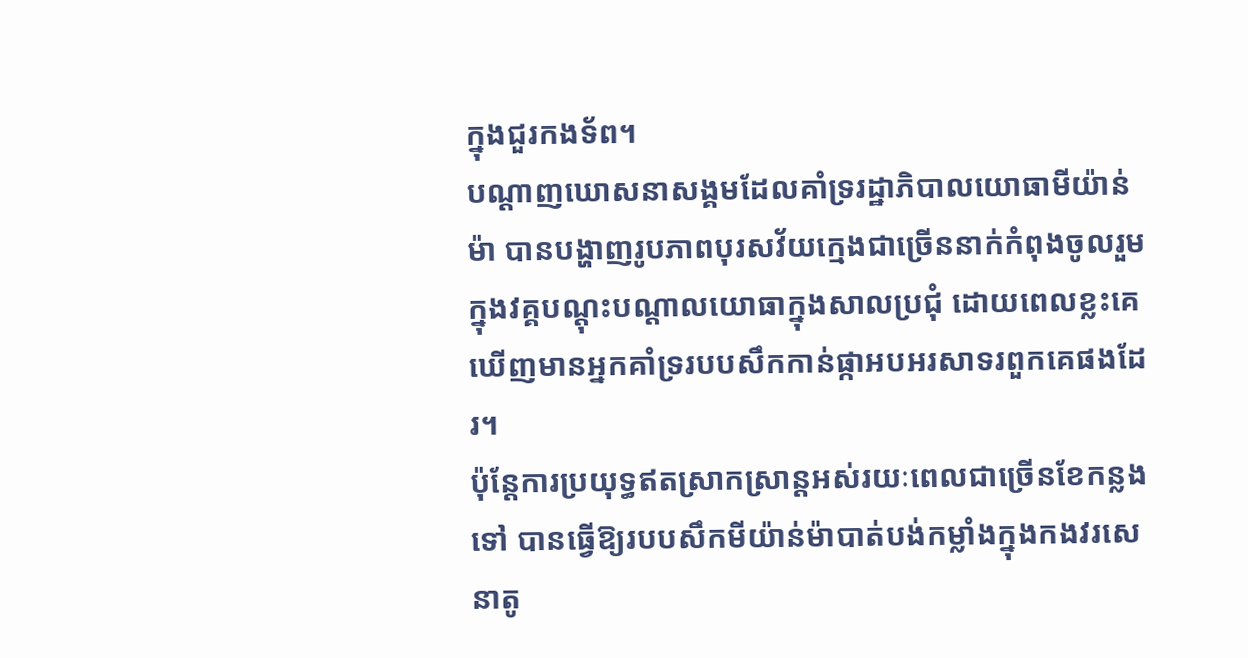ក្នុងជួរកងទ័ព។
បណ្តាញឃោសនាសង្គមដែលគាំទ្ររដ្ឋាភិបាលយោធាមីយ៉ាន់ម៉ា បានបង្ហាញរូបភាពបុរសវ័យក្មេងជាច្រើននាក់កំពុងចូលរួមក្នុងវគ្គបណ្តុះបណ្តាលយោធាក្នុងសាលប្រជុំ ដោយពេលខ្លះគេឃើញមានអ្នកគាំទ្ររបបសឹកកាន់ផ្កាអបអរសាទរពួកគេផងដែរ។
ប៉ុន្តែការប្រយុទ្ធឥតស្រាកស្រាន្តអស់រយៈពេលជាច្រើនខែកន្លងទៅ បានធ្វើឱ្យរបបសឹកមីយ៉ាន់ម៉ាបាត់បង់កម្លាំងក្នុងកងវរសេនាតូ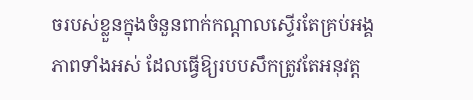ចរបស់ខ្លួនក្នុងចំនួនពាក់កណ្តាលស្ទើរតែគ្រប់អង្គភាពទាំងអស់ ដែលធ្វើឱ្យរបបសឹកត្រូវតែអនុវត្ត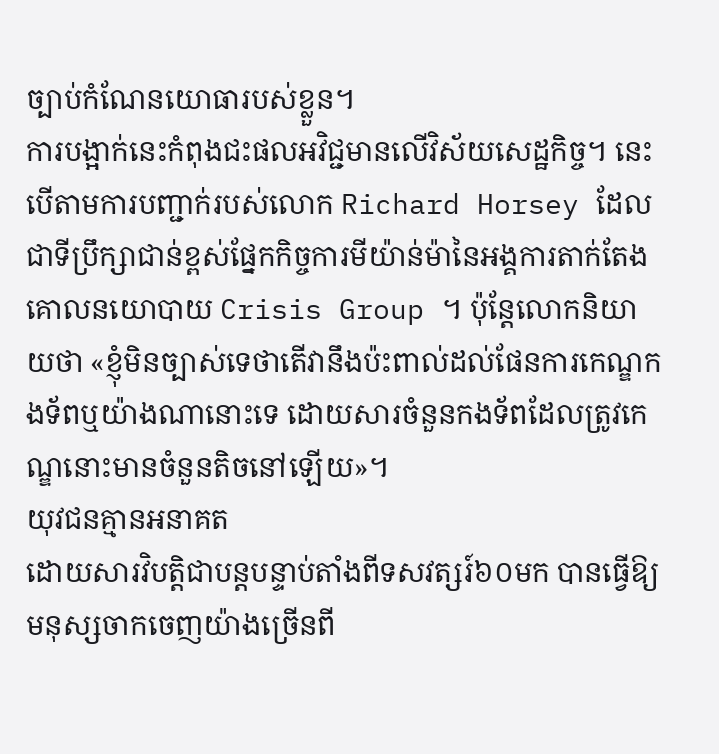ច្បាប់កំណែនយោធារបស់ខ្លួន។
ការបង្អាក់នេះកំពុងជះផលអវិជ្ជមានលើវិស័យសេដ្ឋកិច្ច។ នេះបើតាមការបញ្ជាក់របស់លោក Richard Horsey ដែលជាទីប្រឹក្សាជាន់ខ្ពស់ផ្នែកកិច្ចការមីយ៉ាន់ម៉ានៃអង្គការតាក់តែងគោលនយោបាយ Crisis Group ។ ប៉ុន្តែលោកនិយាយថា «ខ្ញុំមិនច្បាស់ទេថាតើវានឹងប៉ះពាល់ដល់ផែនការកេណ្ឌកងទ័ពឬយ៉ាងណានោះទេ ដោយសារចំនួនកងទ័ពដែលត្រូវកេណ្ឌនោះមានចំនួនតិចនៅឡើយ»។
យុវជនគ្មានអនាគត
ដោយសារវិបត្តិជាបន្តបន្ទាប់តាំងពីទសវត្សរ៍៦០មក បានធ្វើឱ្យមនុស្សចាកចេញយ៉ាងច្រើនពី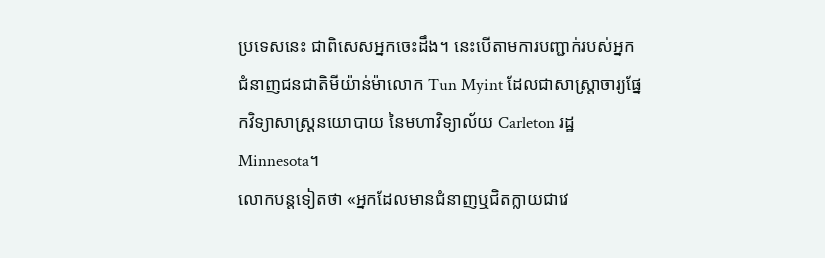ប្រទេសនេះ ជាពិសេសអ្នកចេះដឹង។ នេះបើតាមការបញ្ជាក់របស់អ្នកជំនាញជនជាតិមីយ៉ាន់ម៉ាលោក Tun Myint ដែលជាសាស្ត្រាចារ្យផ្នែកវិទ្យាសាស្ត្រនយោបាយ នៃមហាវិទ្យាល័យ Carleton រដ្ឋ Minnesota។
លោកបន្តទៀតថា «អ្នកដែលមានជំនាញឬជិតក្លាយជាវេ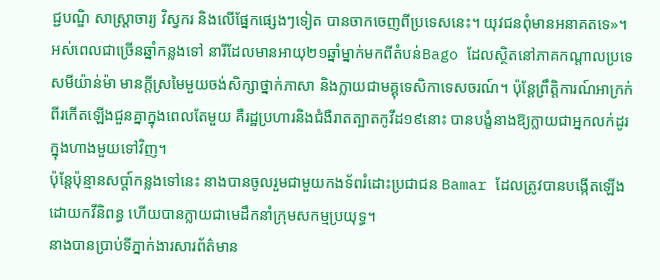ជ្ជបណ្ឌិ សាស្ត្រាចារ្យ វិស្វករ និងលើផ្នែកផ្សេងៗទៀត បានចាកចេញពីប្រទេសនេះ។ យុវជនពុំមានអនាគតទេ»។
អស់ពេលជាច្រើនឆ្នាំកន្លងទៅ នារីដែលមានអាយុ២១ឆ្នាំម្នាក់មកពីតំបន់Bago ដែលស្ថិតនៅភាគកណ្តាលប្រទេសមីយ៉ាន់ម៉ា មានក្តីស្រមៃមួយចង់សិក្សាថ្នាក់ភាសា និងក្លាយជាមគ្គុទេសិកាទេសចរណ៍។ ប៉ុន្តែព្រឹត្តិការណ៍អាក្រក់ពីរកើតឡើងជួនគ្នាក្នុងពេលតែមួយ គឺរដ្ឋប្រហារនិងជំងឺរាតត្បាតកូវីដ១៩នោះ បានបង្ខំនាងឱ្យក្លាយជាអ្នកលក់ដូរក្នុងហាងមួយទៅវិញ។
ប៉ុន្តែប៉ុន្មានសប្តា៍កន្លងទៅនេះ នាងបានចូលរួមជាមួយកងទ័ពរំដោះប្រជាជន Bamar ដែលត្រូវបានបង្កើតឡើងដោយកវីនិពន្ធ ហើយបានក្លាយជាមេដឹកនាំក្រុមសកម្មប្រយុទ្ធ។
នាងបានប្រាប់ទីភ្នាក់ងារសារព័ត៌មាន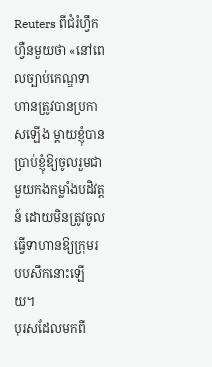Reuters ពីជំរំហ្វឹកហ្វឺនមួយថា «នៅពេលច្បាប់កេណ្ឌទាហានត្រូវបានប្រកាសឡើង ម្តាយខ្ញុំបានប្រាប់ខ្ញុំឱ្យចូលរួមជាមួយកងកម្លាំងបដិវត្តន៍ ដោយមិនត្រូវចូលធ្វើទាហានឱ្យក្រុមរបបសឹកនោះឡើយ។
បុរសដែលមកពី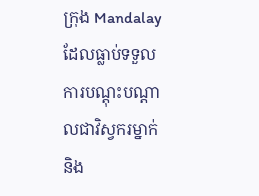ក្រុង Mandalay ដែលធ្លាប់ទទួលការបណ្តុះបណ្តាលជាវិស្វករម្នាក់ និង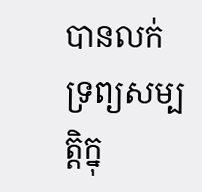បានលក់ទ្រព្យសម្បត្តិក្នុ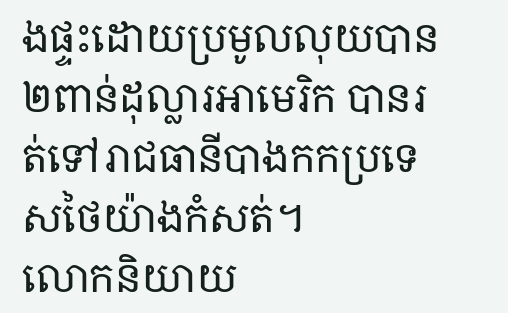ងផ្ទះដោយប្រមូលលុយបាន២ពាន់ដុល្លារអាមេរិក បានរត់ទៅរាជធានីបាងកកប្រទេសថៃយ៉ាងកំសត់។
លោកនិយាយ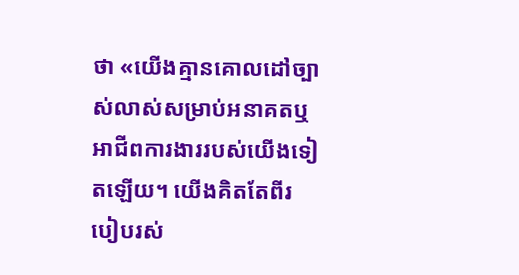ថា «យើងគ្មានគោលដៅច្បាស់លាស់សម្រាប់អនាគតឬអាជីពការងាររបស់យើងទៀតឡើយ។ យើងគិតតែពីរបៀបរស់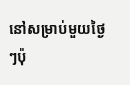នៅសម្រាប់មួយថ្ងៃៗប៉ុ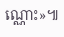ណ្ណោះ»៕